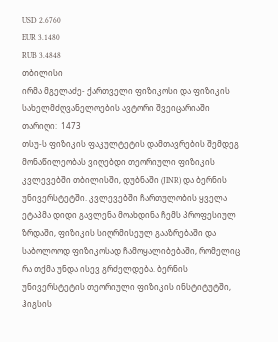USD 2.6760
EUR 3.1480
RUB 3.4848
თბილისი
ირმა მგელაძე- ქართველი ფიზიკოსი და ფიზიკის სახელმძღვანელოების ავტორი შვეიცარიაში
თარიღი:  1473
თსუ-ს ფიზიკის ფაკულტეტის დამთავრების შემდეგ მონაწილეობას ვიღებდი თეორიული ფიზიკის კვლევებში თბილისში, დუბნაში (JINR) და ბერნის უნივერსტეტში. კვლევებში ჩართულობის ყველა ეტაპმა დიდი გავლენა მოახდინა ჩემს პროფესიულ ზრდაში, ფიზიკის სიღრმისეულ გააზრებაში და საბოლოოდ ფიზიკოსად ჩამოყალიბებაში, რომელიც რა თქმა უნდა ისევ გრძელდება. ბერნის უნივერსტეტის თეორიული ფიზიკის ინსტიტუტში, ჰიგსის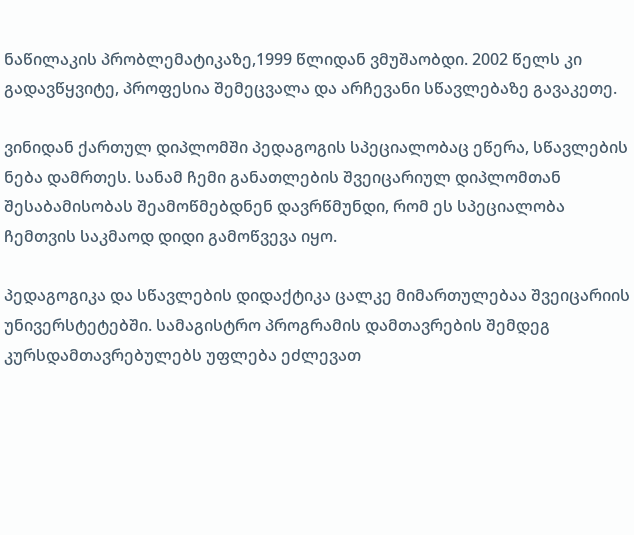ნაწილაკის პრობლემატიკაზე,1999 წლიდან ვმუშაობდი. 2002 წელს კი გადავწყვიტე, პროფესია შემეცვალა და არჩევანი სწავლებაზე გავაკეთე.

ვინიდან ქართულ დიპლომში პედაგოგის სპეციალობაც ეწერა, სწავლების ნება დამრთეს. სანამ ჩემი განათლების შვეიცარიულ დიპლომთან შესაბამისობას შეამოწმებდნენ დავრწმუნდი, რომ ეს სპეციალობა ჩემთვის საკმაოდ დიდი გამოწვევა იყო.

პედაგოგიკა და სწავლების დიდაქტიკა ცალკე მიმართულებაა შვეიცარიის უნივერსტეტებში. სამაგისტრო პროგრამის დამთავრების შემდეგ კურსდამთავრებულებს უფლება ეძლევათ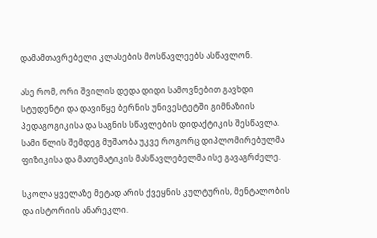დამამთავრებელი კლასების მოსწავლეებს ასწავლონ.

ასე რომ, ორი შვილის დედა დიდი სამოვნებით გავხდი სტუდენტი და დავიწყე ბერნის უნივესტეტში გიმნაზიის პედაგოგიკისა და საგნის სწავლების დიდაქტიკის შესწავლა. სამი წლის შემდეგ მუშაობა უკვე როგორც დიპლომირებულმა ფიზიკისა და მათემატიკის მასწავლებელმა ისე გავაგრძელე.

სკოლა ყველაზე მეტად არის ქვეყნის კულტურის, მენტალობის და ისტორიის ანარეკლი.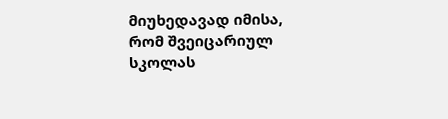მიუხედავად იმისა, რომ შვეიცარიულ სკოლას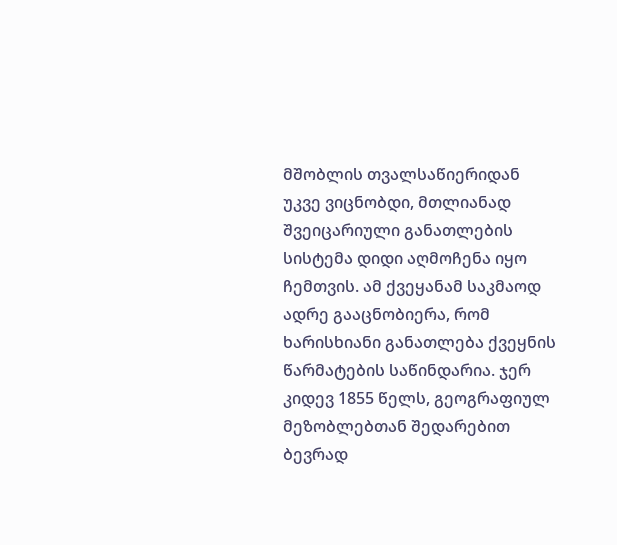მშობლის თვალსაწიერიდან უკვე ვიცნობდი, მთლიანად შვეიცარიული განათლების სისტემა დიდი აღმოჩენა იყო ჩემთვის. ამ ქვეყანამ საკმაოდ ადრე გააცნობიერა, რომ ხარისხიანი განათლება ქვეყნის წარმატების საწინდარია. ჯერ კიდევ 1855 წელს, გეოგრაფიულ მეზობლებთან შედარებით ბევრად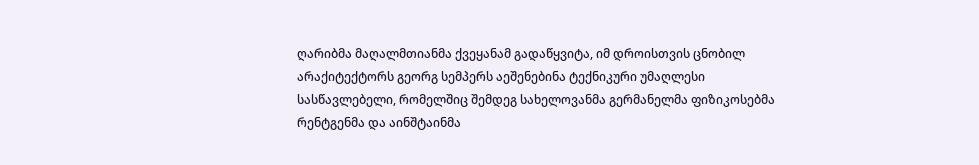ღარიბმა მაღალმთიანმა ქვეყანამ გადაწყვიტა, იმ დროისთვის ცნობილ არაქიტექტორს გეორგ სემპერს აეშენებინა ტექნიკური უმაღლესი სასწავლებელი, რომელშიც შემდეგ სახელოვანმა გერმანელმა ფიზიკოსებმა რენტგენმა და აინშტაინმა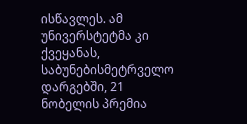ისწავლეს. ამ უნივერსტეტმა კი ქვეყანას, საბუნებისმეტრველო დარგებში, 21 ნობელის პრემია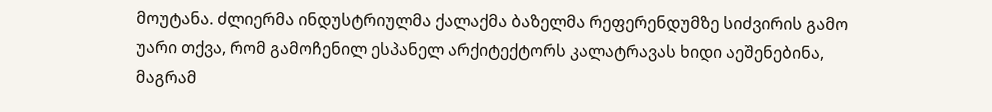მოუტანა. ძლიერმა ინდუსტრიულმა ქალაქმა ბაზელმა რეფერენდუმზე სიძვირის გამო უარი თქვა, რომ გამოჩენილ ესპანელ არქიტექტორს კალატრავას ხიდი აეშენებინა, მაგრამ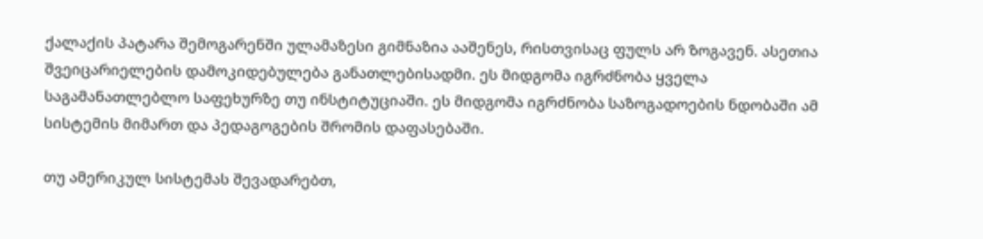ქალაქის პატარა შემოგარენში ულამაზესი გიმნაზია ააშენეს, რისთვისაც ფულს არ ზოგავენ. ასეთია შვეიცარიელების დამოკიდებულება განათლებისადმი. ეს მიდგომა იგრძნობა ყველა საგამანათლებლო საფეხურზე თუ ინსტიტუციაში. ეს მიდგომა იგრძნობა საზოგადოების ნდობაში ამ სისტემის მიმართ და პედაგოგების შრომის დაფასებაში.

თუ ამერიკულ სისტემას შევადარებთ,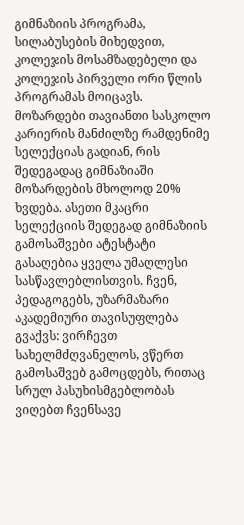გიმნაზიის პროგრამა, სილაბუსების მიხედვით, კოლეჯის მოსამზადებელი და კოლეჯის პირველი ორი წლის პროგრამას მოიცავს. მოზარდები თავიანთი სასკოლო კარიერის მანძილზე რამდენიმე სელექციას გადიან, რის შედეგადაც გიმნაზიაში მოზარდების მხოლოდ 20% ხვდება. ასეთი მკაცრი სელექციის შედეგად გიმნაზიის გამოსაშვები ატესტატი გასაღებია ყველა უმაღლესი სასწავლებლისთვის. ჩვენ, პედაგოგებს, უზარმაზარი აკადემიური თავისუფლება გვაქვს: ვირჩევთ სახელმძღვანელოს, ვწერთ გამოსაშვებ გამოცდებს, რითაც სრულ პასუხისმგებლობას ვიღებთ ჩვენსავე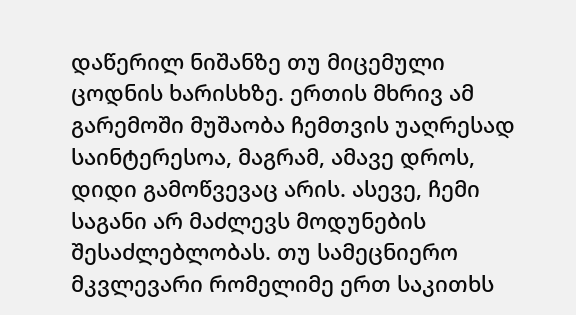დაწერილ ნიშანზე თუ მიცემული ცოდნის ხარისხზე. ერთის მხრივ ამ გარემოში მუშაობა ჩემთვის უაღრესად საინტერესოა, მაგრამ, ამავე დროს, დიდი გამოწვევაც არის. ასევე, ჩემი საგანი არ მაძლევს მოდუნების შესაძლებლობას. თუ სამეცნიერო მკვლევარი რომელიმე ერთ საკითხს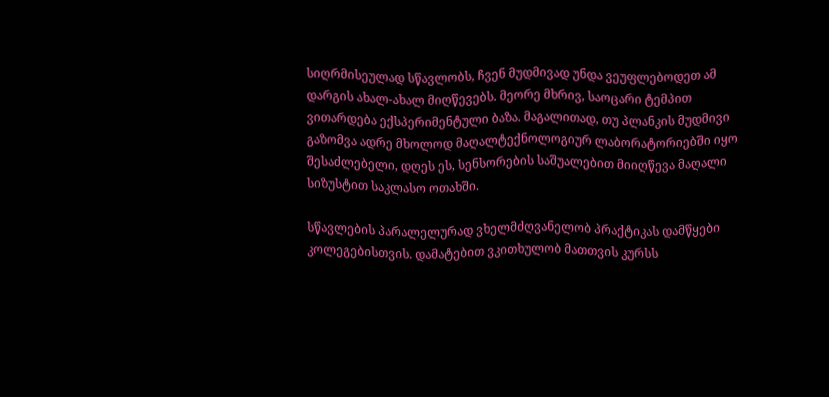სიღრმისეულად სწავლობს, ჩვენ მუდმივად უნდა ვეუფლებოდეთ ამ დარგის ახალ-ახალ მიღწევებს. მეორე მხრივ, საოცარი ტემპით ვითარდება ექსპერიმენტული ბაზა. მაგალითად, თუ პლანკის მუდმივი გაზომვა ადრე მხოლოდ მაღალტექნოლოგიურ ლაბორატორიებში იყო შესაძლებელი, დღეს ეს, სენსორების საშუალებით მიიღწევა მაღალი სიზუსტით საკლასო ოთახში.

სწავლების პარალელურად ვხელმძღვანელობ პრაქტიკას დამწყები კოლეგებისთვის. დამატებით ვკითხულობ მათთვის კურსს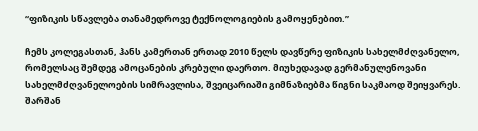“ფიზიკის სწავლება თანამედროვე ტექნოლოგიების გამოყენებით.”

ჩემს კოლეგასთან, ჰანს კამერთან ერთად 2010 წელს დავწერე ფიზიკის სახელმძღვანელო, რომელსაც შემდეგ ამოცანების კრებული დაერთო. მიუხედავად გერმანულენოვანი სახელმძღვანელოების სიმრავლისა, შვეიცარიაში გიმნაზიებმა წიგნი საკმაოდ შეიყვარეს. შარშან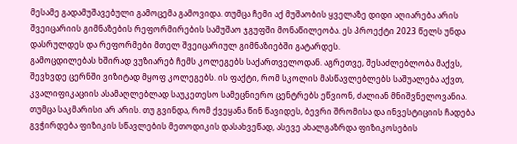მესამე გადამუშავებული გამოცემა გამოვიდა. თუმცა ჩემი აქ მუშაობის ყველაზე დიდი აღიარება არის შვეიცარიის გიმნაზების რეფორმირების სამუშაო ჯგუფში მონაწილეობა. ეს პროექტი 2023 წელს უნდა დასრულდეს და რეფორმები მთელ შვეიცარიულ გიმნაზიებში გატარდეს.
გამოცდილებას ხშირად ვუზიარებ ჩემს კოლეგებს საქართველოდან. აგრეთვე, შესაძლებლობა მაქვს, შევხვდე ცერნში ვიზიტად მყოფ კოლეგებს. ის ფაქტი, რომ სკოლის მასწავლებლებს საშუალება აქვთ, კვალიფიკაციის ასამაღლებლად საუკეთესო სამეცნიერო ცენტრებს ეწვიონ, ძალიან მნიშვნელოვანია. თუმცა საკმარისი არ არის. თუ გვინდა, რომ ქვეყანა წინ წავიდეს, ბევრი შრომისა და ინვესტიციის ჩადება გვჭირდება ფიზიკის სწავლების მეთოდიკის დასახვეწად, ასევე ახალგაზრდა ფიზიკოსების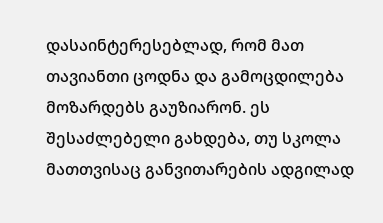დასაინტერესებლად, რომ მათ თავიანთი ცოდნა და გამოცდილება მოზარდებს გაუზიარონ. ეს შესაძლებელი გახდება, თუ სკოლა მათთვისაც განვითარების ადგილად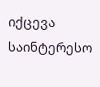იქცევა საინტერესო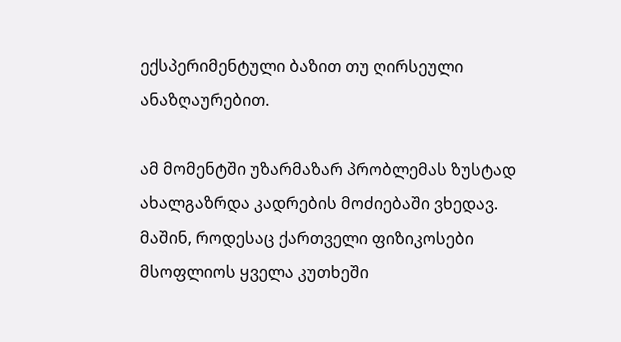ექსპერიმენტული ბაზით თუ ღირსეული ანაზღაურებით.

ამ მომენტში უზარმაზარ პრობლემას ზუსტად ახალგაზრდა კადრების მოძიებაში ვხედავ. მაშინ, როდესაც ქართველი ფიზიკოსები მსოფლიოს ყველა კუთხეში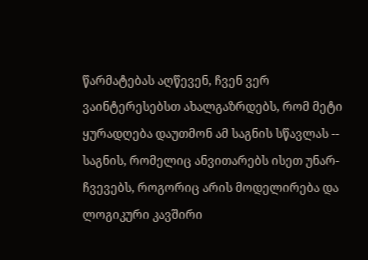წარმატებას აღწევენ, ჩვენ ვერ ვაინტერესებსთ ახალგაზრდებს, რომ მეტი ყურადღება დაუთმონ ამ საგნის სწავლას -- საგნის, რომელიც ანვითარებს ისეთ უნარ-ჩვევებს, როგორიც არის მოდელირება და ლოგიკური კავშირი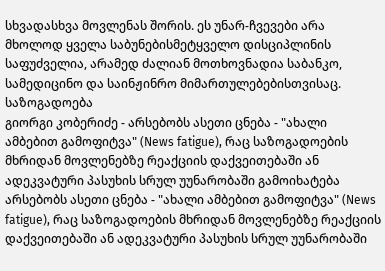სხვადასხვა მოვლენას შორის. ეს უნარ-ჩვევები არა მხოლოდ ყველა საბუნებისმეტყველო დისციპლინის საფუძველია, არამედ ძალიან მოთხოვნადია საბანკო, სამედიცინო და საინჟინრო მიმართულებებისთვისაც.
საზოგადოება
გიორგი კობერიძე - არსებობს ასეთი ცნება - "ახალი ამბებით გამოფიტვა" (News fatigue), რაც საზოგადოების მხრიდან მოვლენებზე რეაქციის დაქვეითებაში ან ადეკვატური პასუხის სრულ უუნარობაში გამოიხატება
არსებობს ასეთი ცნება - "ახალი ამბებით გამოფიტვა" (News fatigue), რაც საზოგადოების მხრიდან მოვლენებზე რეაქციის დაქვეითებაში ან ადეკვატური პასუხის სრულ უუნარობაში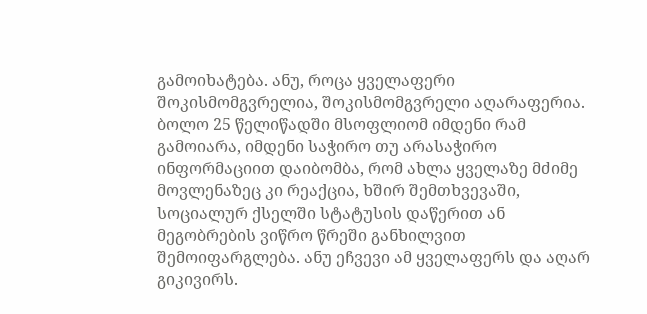გამოიხატება. ანუ, როცა ყველაფერი შოკისმომგვრელია, შოკისმომგვრელი აღარაფერია. ბოლო 25 წელიწადში მსოფლიომ იმდენი რამ გამოიარა, იმდენი საჭირო თუ არასაჭირო ინფორმაციით დაიბომბა, რომ ახლა ყველაზე მძიმე მოვლენაზეც კი რეაქცია, ხშირ შემთხვევაში, სოციალურ ქსელში სტატუსის დაწერით ან მეგობრების ვიწრო წრეში განხილვით შემოიფარგლება. ანუ ეჩვევი ამ ყველაფერს და აღარ გიკივირს.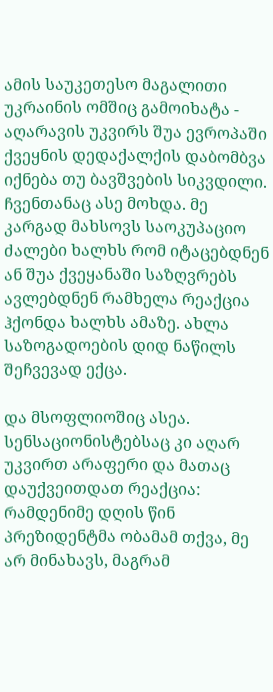ამის საუკეთესო მაგალითი უკრაინის ომშიც გამოიხატა - აღარავის უკვირს შუა ევროპაში ქვეყნის დედაქალქის დაბომბვა იქნება თუ ბავშვების სიკვდილი. ჩვენთანაც ასე მოხდა. მე კარგად მახსოვს საოკუპაციო ძალები ხალხს რომ იტაცებდნენ ან შუა ქვეყანაში საზღვრებს ავლებდნენ რამხელა რეაქცია ჰქონდა ხალხს ამაზე. ახლა საზოგადოების დიდ ნაწილს შეჩვევად ექცა.

და მსოფლიოშიც ასეა. სენსაციონისტებსაც კი აღარ უკვირთ არაფერი და მათაც დაუქვეითდათ რეაქცია: რამდენიმე დღის წინ პრეზიდენტმა ობამამ თქვა, მე არ მინახავს, მაგრამ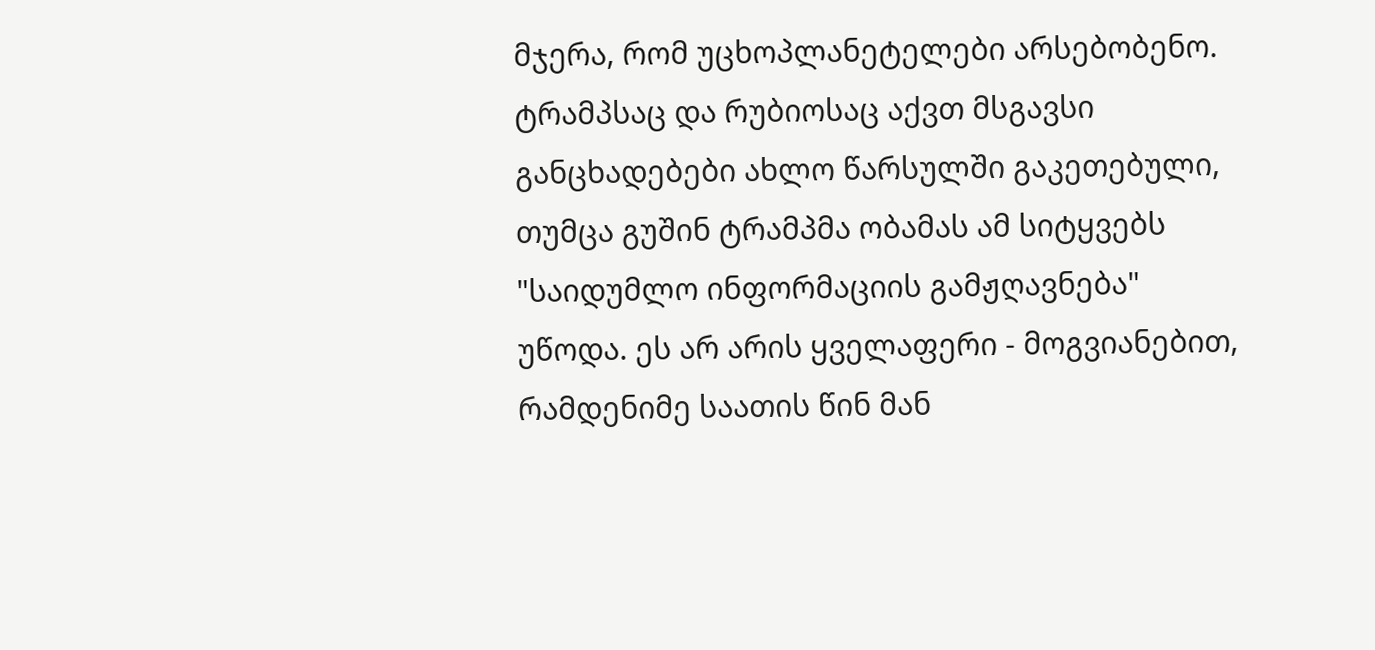მჯერა, რომ უცხოპლანეტელები არსებობენო. ტრამპსაც და რუბიოსაც აქვთ მსგავსი განცხადებები ახლო წარსულში გაკეთებული, თუმცა გუშინ ტრამპმა ობამას ამ სიტყვებს "საიდუმლო ინფორმაციის გამჟღავნება" უწოდა. ეს არ არის ყველაფერი - მოგვიანებით, რამდენიმე საათის წინ მან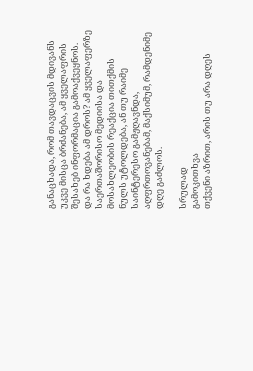განაცხადა, რომ თავდაცვის მდივანს უკვე მისცა ბრძანება, ამ ყველაფრის შესახებ ინფორმაცია გამოაქვეყნოს. და რა ხდება ამ დროს? ამ ყველაფერზე საერთაშორისო მედიისა და მოსახლეობის რეაქცია თითქმის ნულს უტოლდება, ან თუ რაიმე საინტერესო გამჟღავნდა, აღფრთოვანებამ, მაქსიმუმ, რამდენიმე დღე გაძლოს.

სრულად
გამოკითხვა
თქვენი აზრით, არის თუ არა დღეს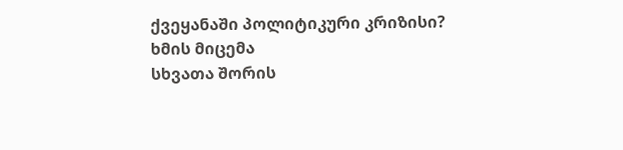ქვეყანაში პოლიტიკური კრიზისი?
ხმის მიცემა
სხვათა შორის